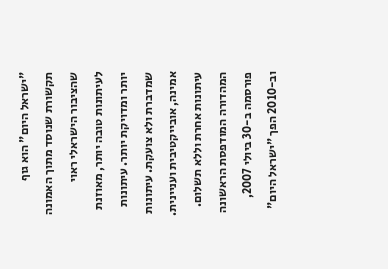"ישראל היום" הוא גוף תקשורת שנוסד מתוך האמונה שהציבור הישראלי ראוי לעיתונות טובה יותר, מאוזנת יותר ומדויקת יותר. עיתונות שמדברת ולא צועקת. עיתונות אמינה, אובייקטיבית ועניינית. עיתונות אחרת וללא תשלום. המהדורה המודפסת הראשונה פורסמה ב-30 ביולי 2007, וב-2010 הפך "ישראל היום"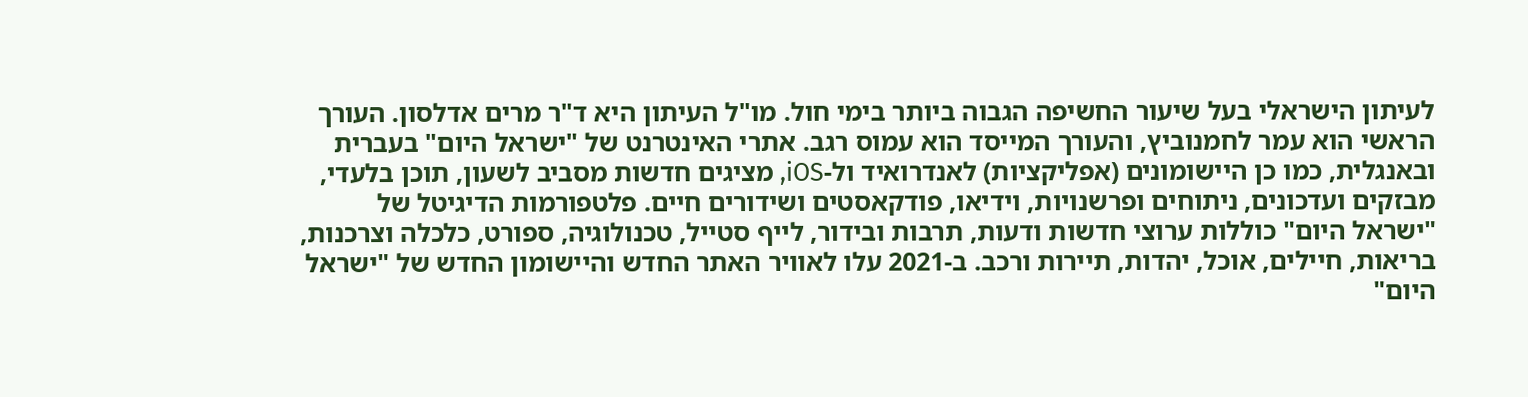לעיתון הישראלי בעל שיעור החשיפה הגבוה ביותר בימי חול. מו"ל העיתון היא ד"ר מרים אדלסון. העורך הראשי הוא עמר לחמנוביץ, והעורך המייסד הוא עמוס רגב. אתרי האינטרנט של "ישראל היום" בעברית ובאנגלית, כמו כן היישומונים (אפליקציות) לאנדרואיד ול-iOS, מציגים חדשות מסביב לשעון, תוכן בלעדי, מבזקים ועדכונים, ניתוחים ופרשנויות, וידיאו, פודקאסטים ושידורים חיים. פלטפורמות הדיגיטל של "ישראל היום" כוללות ערוצי חדשות ודעות, תרבות ובידור, לייף סטייל, טכנולוגיה, ספורט, כלכלה וצרכנות, בריאות, חיילים, אוכל, יהדות, תיירות ורכב. ב-2021 עלו לאוויר האתר החדש והיישומון החדש של "ישראל היום"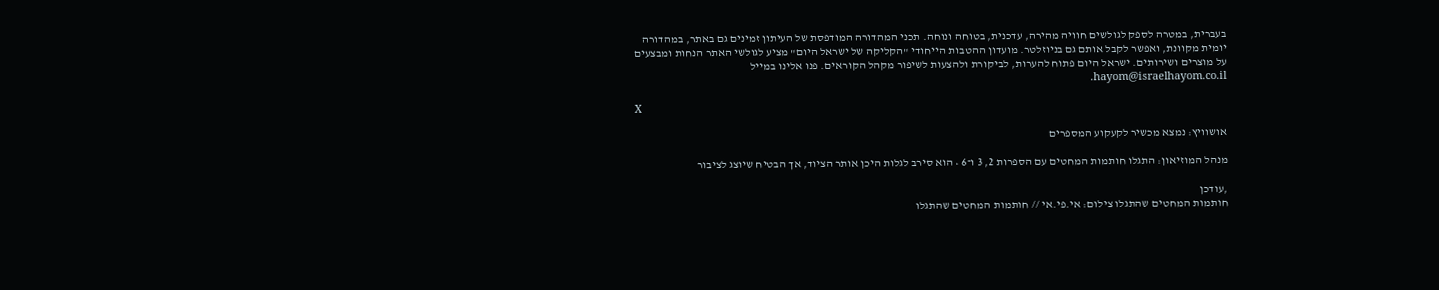בעברית, במטרה לספק לגולשים חוויה מהירה, עדכנית, בטוחה ונוחה. תכני המהדורה המודפסת של העיתון זמינים גם באתר, במהדורה יומית מקוונת, ואפשר לקבל אותם גם בניוזלטר. מועדון ההטבות הייחודי "הקליקה של ישראל היום" מציע לגולשי האתר הנחות ומבצעים על מוצרים ושירותים. ישראל היום פתוח להערות, לביקורת ולהצעות לשיפור מקהל הקוראים. פנו אלינו במייל hayom@israelhayom.co.il.

X

אושוויץ: נמצא מכשיר לקעקוע המספרים

מנהל המוזיאון: התגלו חותמות המחטים עם הספרות 2, 3 ו־6 • הוא סירב לגלות היכן אותר הציוד, אך הבטיח שיוצג לציבור

,עודכן
חותמות המחטים שהתגלו צילום: אי.פי.אי // חותמות המחטים שהתגלו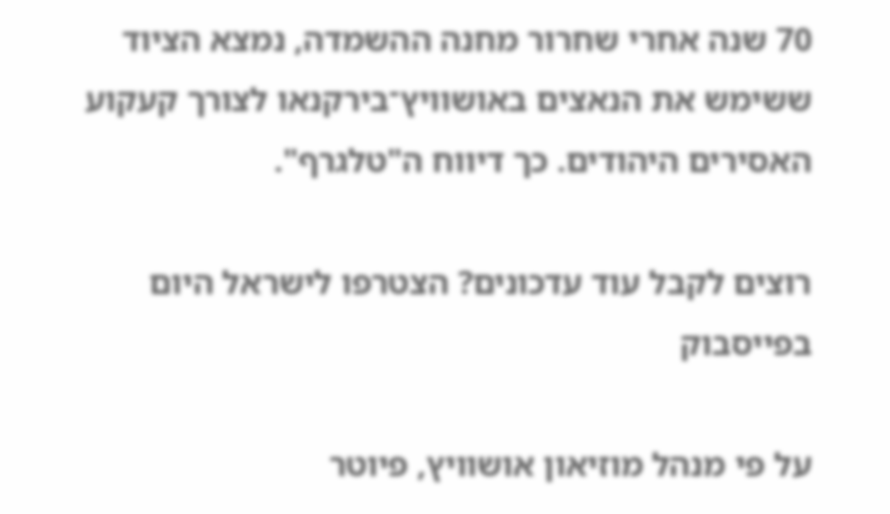70 שנה אחרי שחרור מחנה ההשמדה, נמצא הציוד ששימש את הנאצים באושוויץ־בירקנאו לצורך קעקוע האסירים היהודים. כך דיווח ה"טלגרף".

רוצים לקבל עוד עדכונים? הצטרפו לישראל היום בפייסבוק

על פי מנהל מוזיאון אושוויץ, פיוטר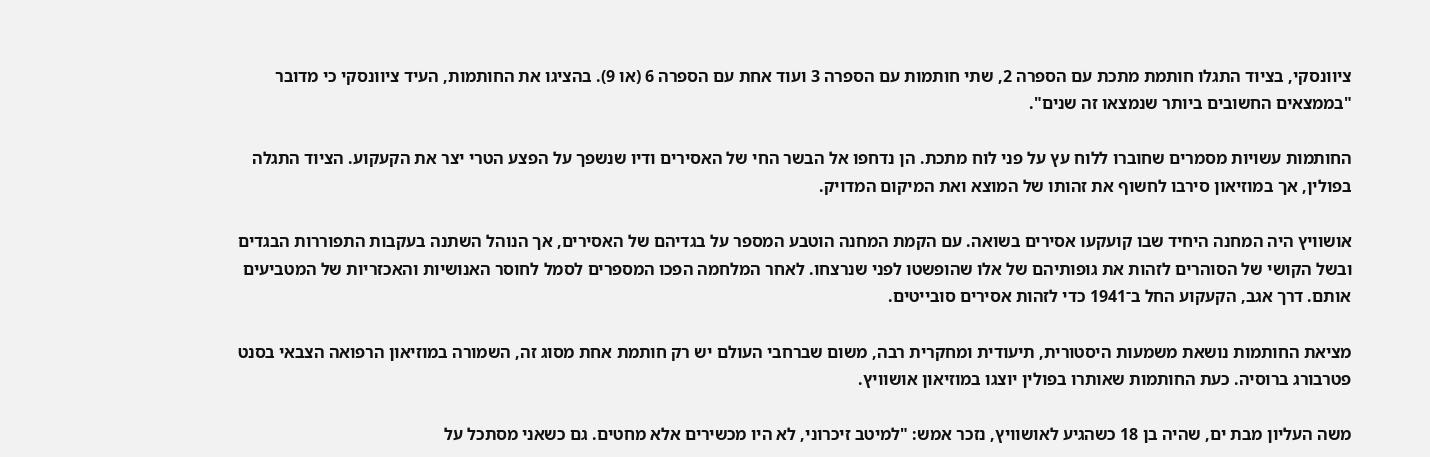ציוונסקי, בציוד התגלו חותמת מתכת עם הספרה 2, שתי חותמות עם הספרה 3 ועוד אחת עם הספרה 6 (או 9). בהציגו את החותמות, העיד ציוונסקי כי מדובר "בממצאים החשובים ביותר שנמצאו זה שנים".

החותמות עשויות מסמרים שחוברו ללוח עץ על פני לוח מתכת. הן נדחפו אל הבשר החי של האסירים ודיו שנשפך על הפצע הטרי יצר את הקעקוע. הציוד התגלה בפולין, אך במוזיאון סירבו לחשוף את זהותו של המוצא ואת המיקום המדויק.

אושוויץ היה המחנה היחיד שבו קועקעו אסירים בשואה. עם הקמת המחנה הוטבע המספר על בגדיהם של האסירים, אך הנוהל השתנה בעקבות התפוררות הבגדים ובשל הקושי של הסוהרים לזהות את גופותיהם של אלו שהופשטו לפני שנרצחו. לאחר המלחמה הפכו המספרים לסמל לחוסר האנושיות והאכזריות של המטביעים אותם. דרך אגב, הקעקוע החל ב־1941 כדי לזהות אסירים סובייטים.

מציאת החותמות נושאת משמעות היסטורית, תיעודית ומחקרית רבה, משום שברחבי העולם יש רק חותמת אחת מסוג זה, השמורה במוזיאון הרפואה הצבאי בסנט פטרבורג ברוסיה. כעת החותמות שאותרו בפולין יוצגו במוזיאון אושוויץ.

משה העליון מבת ים, שהיה בן 18 כשהגיע לאושוויץ, נזכר אמש: "למיטב זיכרוני, לא היו מכשירים אלא מחטים. גם כשאני מסתכל על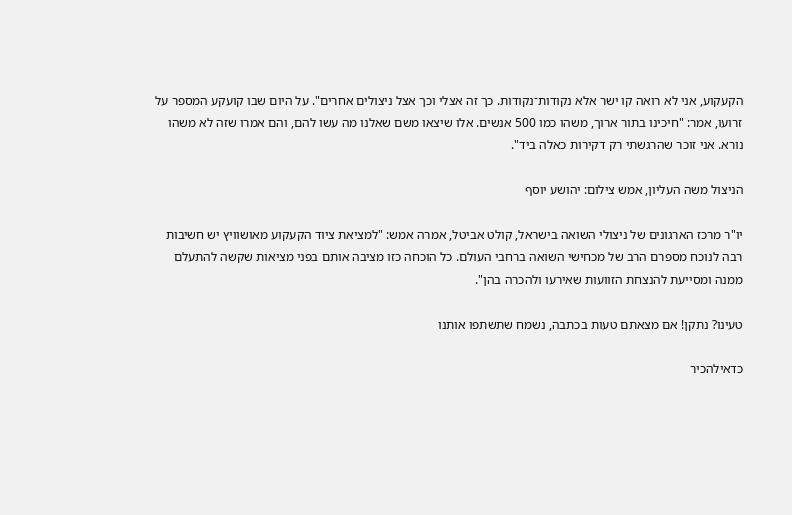הקעקוע, אני לא רואה קו ישר אלא נקודות־נקודות. כך זה אצלי וכך אצל ניצולים אחרים". על היום שבו קועקע המספר על זרועו, אמר: "חיכינו בתור ארוך, משהו כמו 500 אנשים. אלו שיצאו משם שאלנו מה עשו להם, והם אמרו שזה לא משהו נורא. אני זוכר שהרגשתי רק דקירות כאלה ביד".

הניצול משה העליון, אמש צילום: יהושע יוסף

יו"ר מרכז הארגונים של ניצולי השואה בישראל, קולט אביטל, אמרה אמש: "למציאת ציוד הקעקוע מאושוויץ יש חשיבות רבה לנוכח מספרם הרב של מכחישי השואה ברחבי העולם. כל הוכחה כזו מציבה אותם בפני מציאות שקשה להתעלם ממנה ומסייעת להנצחת הזוועות שאירעו ולהכרה בהן".

טעינו? נתקן! אם מצאתם טעות בכתבה, נשמח שתשתפו אותנו

כדאילהכיר